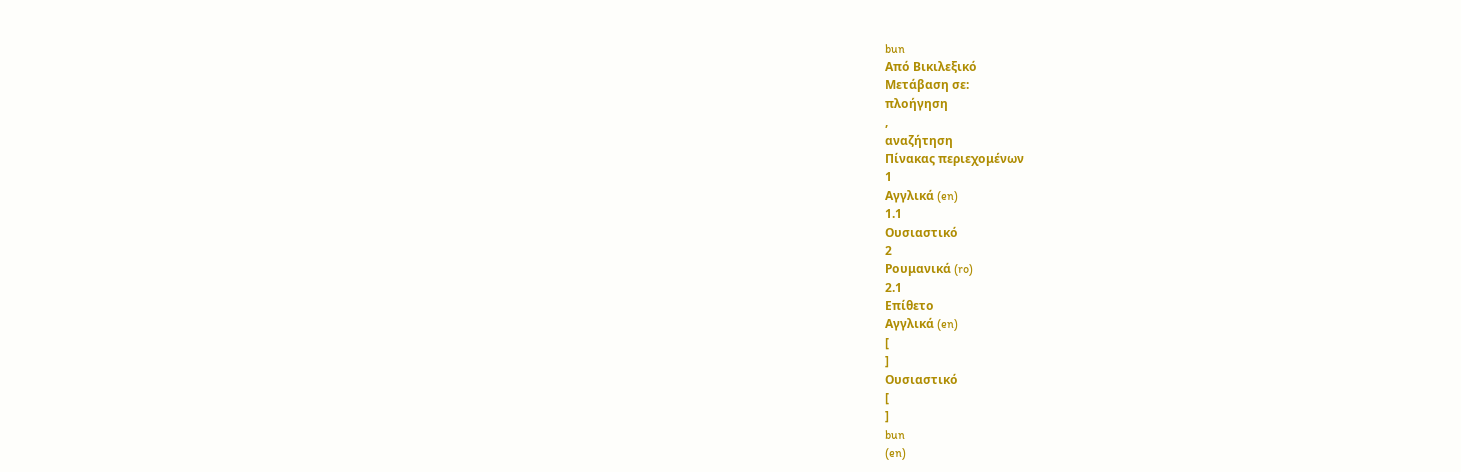bun
Από Βικιλεξικό
Μετάβαση σε:
πλοήγηση
,
αναζήτηση
Πίνακας περιεχομένων
1
Αγγλικά (en)
1.1
Ουσιαστικό
2
Ρουμανικά (ro)
2.1
Επίθετο
Αγγλικά (en)
[
]
Ουσιαστικό
[
]
bun
(en)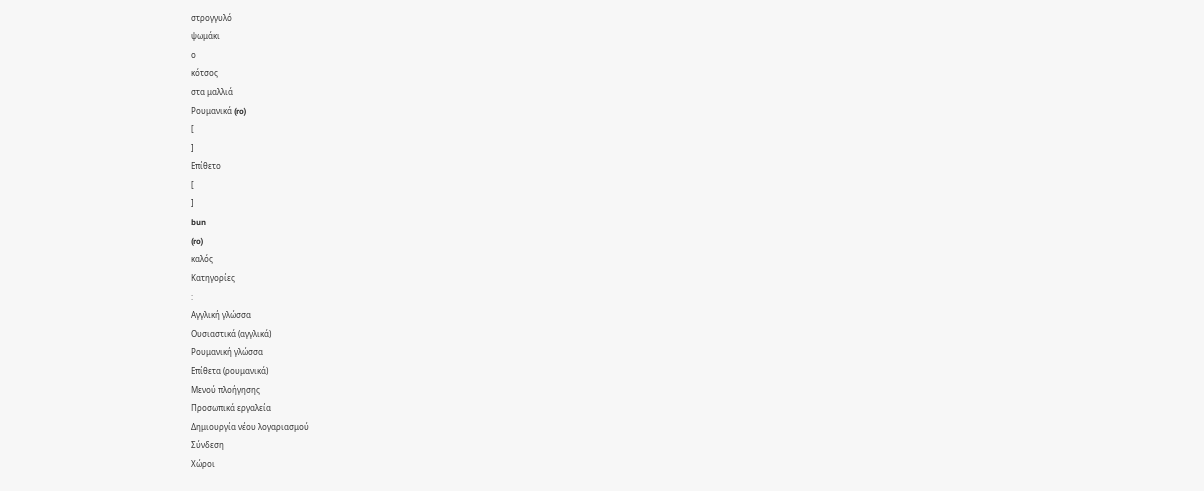στρογγυλό
ψωμάκι
ο
κότσος
στα μαλλιά
Ρουμανικά (ro)
[
]
Επίθετο
[
]
bun
(ro)
καλός
Κατηγορίες
:
Αγγλική γλώσσα
Ουσιαστικά (αγγλικά)
Ρουμανική γλώσσα
Επίθετα (ρουμανικά)
Μενού πλοήγησης
Προσωπικά εργαλεία
Δημιουργία νέου λογαριασμού
Σύνδεση
Χώροι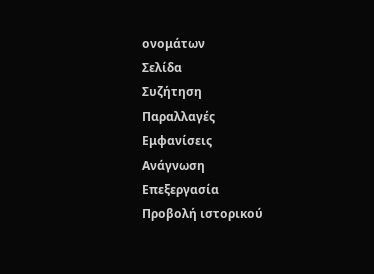ονομάτων
Σελίδα
Συζήτηση
Παραλλαγές
Εμφανίσεις
Ανάγνωση
Επεξεργασία
Προβολή ιστορικού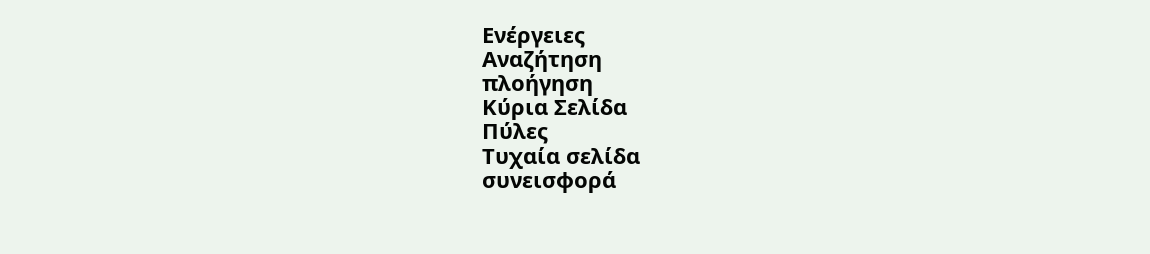Ενέργειες
Αναζήτηση
πλοήγηση
Κύρια Σελίδα
Πύλες
Τυχαία σελίδα
συνεισφορά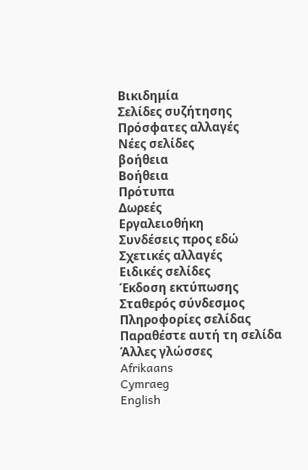Βικιδημία
Σελίδες συζήτησης
Πρόσφατες αλλαγές
Νέες σελίδες
βοήθεια
Βοήθεια
Πρότυπα
Δωρεές
Εργαλειοθήκη
Συνδέσεις προς εδώ
Σχετικές αλλαγές
Ειδικές σελίδες
Έκδοση εκτύπωσης
Σταθερός σύνδεσμος
Πληροφορίες σελίδας
Παραθέστε αυτή τη σελίδα
Άλλες γλώσσες
Afrikaans
Cymraeg
English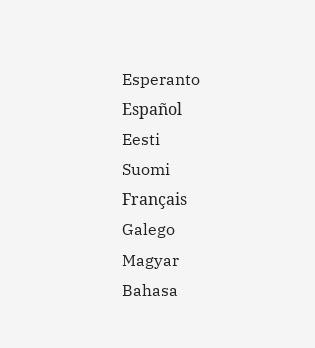Esperanto
Español
Eesti
Suomi
Français
Galego
Magyar
Bahasa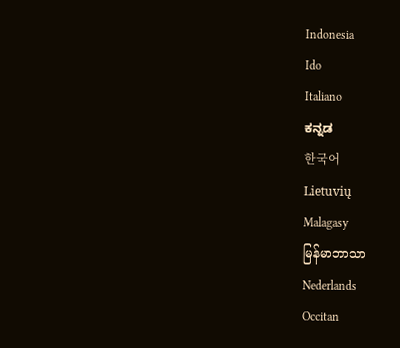Indonesia
Ido
Italiano
ಕನ್ನಡ
한국어
Lietuvių
Malagasy
မြန်မာဘာသာ
Nederlands
Occitan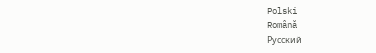Polski
Română
Русский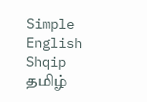Simple English
Shqip
தமிழ்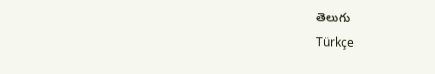తెలుగు
Türkçe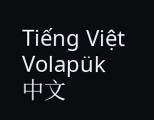Tiếng Việt
Volapük
中文